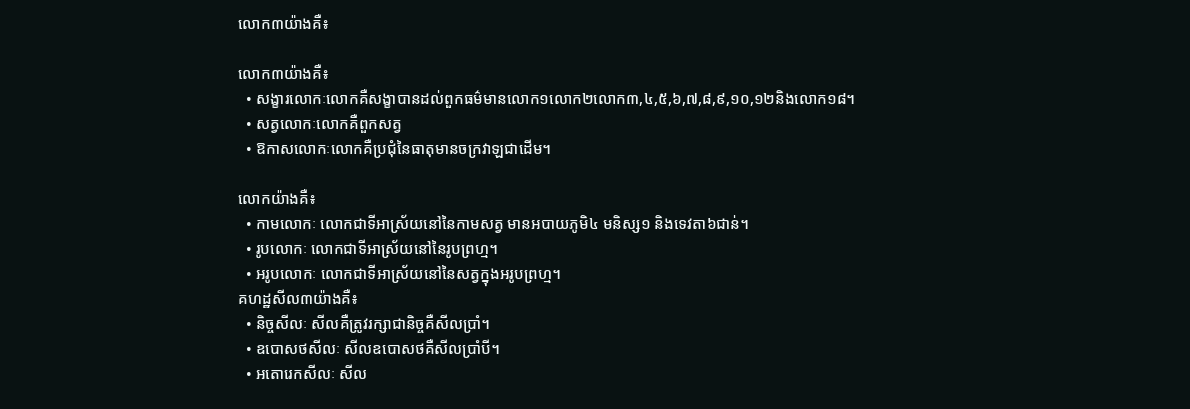លោក៣យ៉ាងគឺ៖

លោក៣យ៉ាងគឺ៖
  • សង្ខារលោកៈលោកគឺសង្ខាបានដល់ពួកធម៌មានលោក១លោក២លោក៣,៤,៥,៦,៧,៨,៩,១០,១២និងលោក១៨។
  • សត្វលោកៈលោកគឺពួកសត្វ
  • ឱកាសលោកៈលោកគឺប្រជុំនៃធាតុមានចក្រវាឡជាដើម។

លោកយ៉ាងគឺ៖
  • កាមលោកៈ លោកជាទីអាស្រ័យនៅនៃកាមសត្វ មានអបាយភូមិ៤ មនិស្ស១ និងទេវតា៦ជាន់។
  • រូបលោកៈ លោកជាទីអាស្រ័យនៅនៃរូបព្រហ្ម។
  • អរូបលោកៈ លោកជាទីអាស្រ័យនៅនៃសត្វក្នុងអរូបព្រហ្ម។
គហដ្ឋសីល៣យ៉ាងគឺ៖
  • និច្ចសីលៈ សីលគឺត្រូវរក្សាជានិច្ចគឺសីលប្រាំ។
  • ឧបោសថសីលៈ សីលឧបោសថគឺសីលប្រាំបី។
  • អតោរេកសីលៈ សីល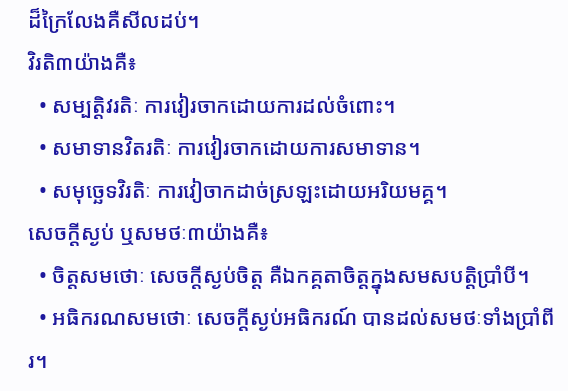ដ៏ក្រៃលែងគឺសីលដប់។
វិរតិ៣យ៉ាងគឺ៖
  • សម្បត្តិវរតិៈ ការវៀរចាកដោយការដល់ចំពោះ។
  • សមាទានវិតរតិៈ ការវៀរចាកដោយការសមាទាន។
  • សមុច្ឆេទវិរតិៈ ការវៀចាកដាច់ស្រឡះដោយអរិយមគ្គ។
សេចក្ដីស្ងប់ ឬសមថៈ៣យ៉ាងគឺ៖
  • ចិត្តសមថោៈ សេចក្ដីស្ងប់ចិត្ត គឺឯកគ្គតាចិត្តក្នុងសមសបត្តិប្រាំបី។
  • អធិករណសមថោៈ សេចក្ដីស្ងប់អធិករណ៍ បានដល់សមថៈទាំងប្រាំពីរ។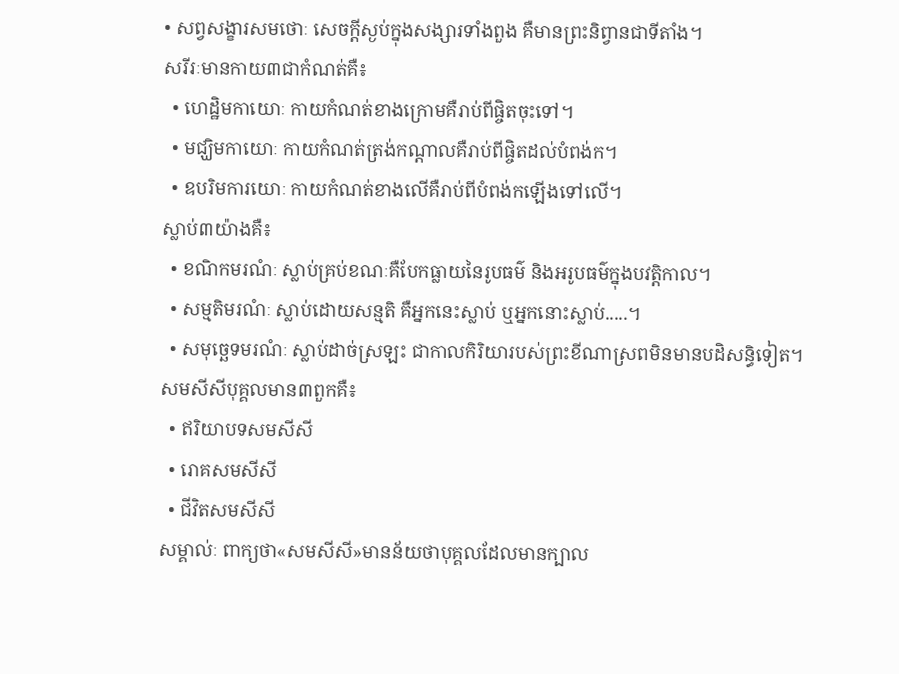• សព្វសង្ខារសមថោៈ សេចក្ដីស្ងប់ក្នុងសង្សារទាំងពួង គឺមានព្រះនិព្វានជាទីតាំង។
សរីរៈមានកាយ៣ជាកំណត់គឺ៖
  • ហេដ្ឋិមកាយោៈ កាយកំណត់ខាងក្រោមគឺរាប់ពីផ្ចិតចុះទៅ។
  • មជ្ឃិមកាយោៈ កាយកំណត់ត្រង់កណ្ដាលគឺរាប់ពីផ្ចិតដល់បំពង់ក។
  • ឧបរិមការយោៈ កាយកំណត់ខាងលើគឺរាប់ពីបំពង់កឡើងទៅលើ។
ស្លាប់៣យ៉ាងគឺ៖
  • ខណិកមរណំៈ ស្លាប់គ្រប់ខណៈគឺបែកធ្លាយនៃរូបធម៌ និងអរូបធម៌ក្នុងបវត្តិកាល។
  • សម្មតិមរណំៈ ស្លាប់ដោយសន្មតិ គឺអ្នកនេះស្លាប់ ឬអ្នកនោះស្លាប់.....។
  • សមុច្ឆេទមរណំៈ ស្លាប់ដាច់ស្រឡះ ជាកាលកិរិយារបស់ព្រះខីណាស្រពមិនមានបដិសន្ធិទៀត។
សមសីសីបុគ្គលមាន៣ពួកគឺ៖
  • ឥរិយាបទសមសីសី
  • រោគសមសីសី
  • ជីវិតសមសីសី
សម្គាល់ៈ ពាក្យថា«សមសីសី»មានន័យថាបុគ្គលដែលមានក្បាល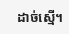ដាច់ស្មើ។